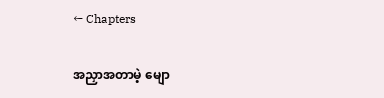← Chapters

အညှာအတာမဲ့ မျော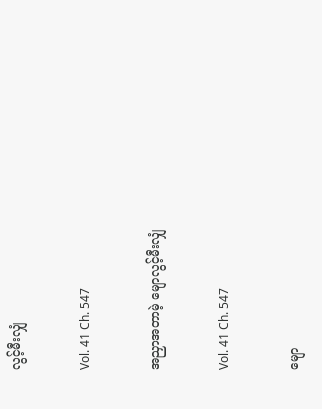လွင့်မီးလျှံ

Vol. 41 Ch. 547

အညှာအတာမဲ့ မျောလွင့်မီးလျှံ

Vol. 41 Ch. 547

မျော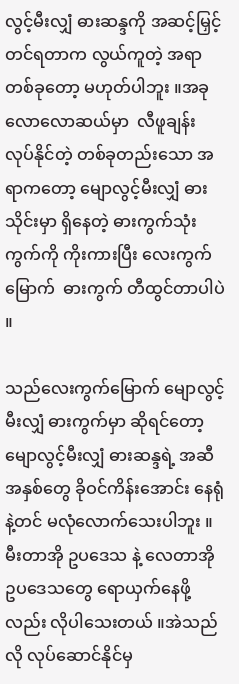လွင့်မီးလျှံ ဓားဆန္ဒကို အဆင့်မြှင့်တင်ရတာက လွယ်ကူတဲ့ အရာတစ်ခုတော့ မဟုတ်ပါဘူး ။အခုလောလောဆယ်မှာ  လီဖူချန်း လုပ်နိုင်တဲ့ တစ်ခုတည်းသော အရာကတော့ မျောလွင့်မီးလျှံ ဓားသိုင်းမှာ ရှိနေတဲ့ ဓားကွက်သုံးကွက်ကို ကိုးကားပြီး လေးကွက်မြောက်  ဓားကွက် တီထွင်တာပါပဲ ။

သည်လေးကွက်မြောက် မျောလွင့်မီးလျှံ ဓားကွက်မှာ ဆိုရင်တော့ မျောလွင့်မီးလျှံ ဓားဆန္ဒရဲ့ အဆီအနှစ်တွေ ခိုဝင်ကိန်းအောင်း နေရုံနဲ့တင် မလုံလောက်သေးပါဘူး ။ မီးတာအို ဥပဒေသ နဲ့ လေတာအို ဥပဒေသတွေ ရောယှက်နေဖို့လည်း လိုပါသေးတယ် ။အဲသည်လို လုပ်ဆောင်နိုင်မှ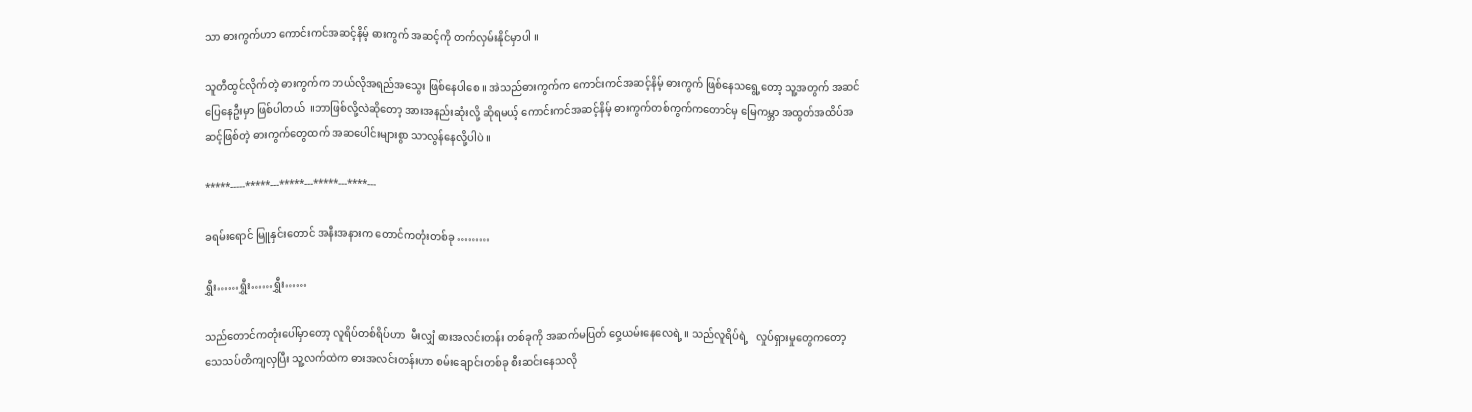သာ ဓားကွက်ဟာ ကောင်းကင်အဆင့်နိမ့် ဓားကွက် အဆင့်ကို တက်လှမ်းနိုင်မှာပါ ။

သူတီထွင်လိုက်တဲ့ ဓားကွက်က ဘယ်လိုအရည်အသွေး ဖြစ်နေပါစေ ။ အဲသည်ဓားကွက်က ကောင်းကင်အဆင့်နိမ့် ဓားကွက် ဖြစ်နေသရွေ့တော့ သူ့အတွက် အဆင်ပြေနေဦးမှာ ဖြစ်ပါတယ်  ။ဘာဖြစ်လို့လဲဆိုတော့ အားအနည်းဆုံးလို့ ဆိုရမယ့် ကောင်းကင်အဆင့်နိမ့် ဓားကွက်တစ်ကွက်ကတောင်မှ မြေကမ္ဘာ အထွတ်အထိပ်အဆင့်ဖြစ်တဲ့ ဓားကွက်တွေထက် အဆပေါင်းများစွာ သာလွန်နေလို့ပါပဲ ။

*****-----*****---*****---*****---****---

ခရမ်းရောင် မြူနှင်းတောင် အနီးအနားက တောင်ကတုံးတစ်ခု ………

ရွှီး……ရွှီး……ရွှီး……

သည်တောင်ကတုံးပေါ်မှာတော့ လူရိပ်တစ်ရိပ်ဟာ  မီးလျှံ ဓားအလင်းတန်း တစ်ခုကို အဆက်မပြတ် ဝှေ့ယမ်းနေလေရဲ့ ။ သည်လူရိပ်ရဲ့   လှုပ်ရှားမှုတွေကတော့ သေသပ်တိကျလှပြီး သူ့လက်ထဲက ဓားအလင်းတန်းဟာ စမ်းချောင်းတစ်ခု စီးဆင်းနေသလို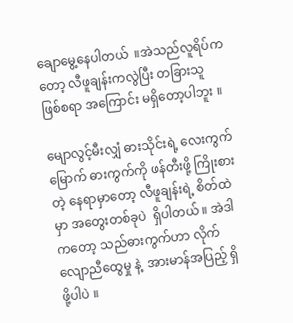ချောမွေ့နေပါတယ်  ။အဲသည်လူရိပ်ကတော့ လီဖူချန်းကလွဲပြီး တခြားသူ ဖြစ်စရာ အကြောင်း မရှိတော့ပါဘူး ။

မျောလွင့်မီးလျှံ ဓားသိုင်းရဲ့ လေးကွက်မြောက် ဓားကွက်ကို ဖန်တီးဖို့ ကြိုးစားတဲ့ နေရာမှာတော့ လီဖူချန်းရဲ့ စိတ်ထဲမှာ အတွေးတစ်ခုပဲ  ရှိပါတယ် ။ အဲဒါကတော့ သည်ဓားကွက်ဟာ လိုက်လျောညီထွေမှု နဲ့  အားမာန်အပြည့် ရှိဖို့ပါပဲ ။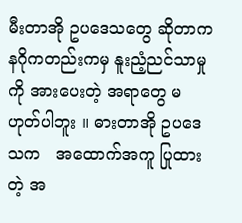မီးတာအို ဥပဒေသတွေ ဆိုတာက နဂိုကတည်းကမှ နူးညံ့ညင်သာမှုကို အားပေးတဲ့ အရာတွေ မဟုတ်ပါဘူး ။ ဓားတာအို ဥပဒေသက   အထောက်အကူ ပြုထားတဲ့ အ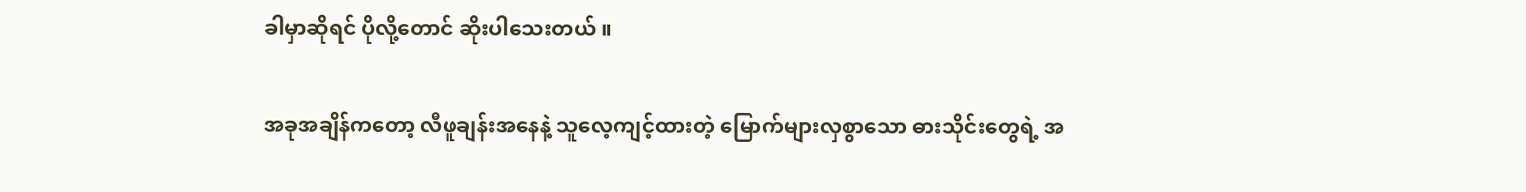ခါမှာဆိုရင် ပိုလို့တောင် ဆိုးပါသေးတယ် ။

အခုအချိန်ကတော့ လီဖူချန်းအနေနဲ့ သူလေ့ကျင့်ထားတဲ့ မြောက်များလှစွာသော ဓားသိုင်းတွေရဲ့ အ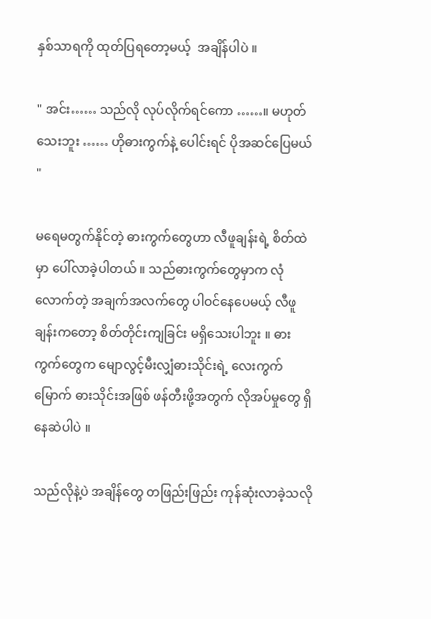နှစ်သာရကို ထုတ်ပြရတော့မယ့်  အချိန်ပါပဲ ။

" အင်း…… သည်လို လုပ်လိုက်ရင်ကော ……။ မဟုတ်သေးဘူး …… ဟိုဓားကွက်နဲ့ ပေါင်းရင် ပိုအဆင်ပြေမယ် "

မရေမတွက်နိုင်တဲ့ ဓားကွက်တွေဟာ လီဖူချန်းရဲ့ စိတ်ထဲမှာ ပေါ်လာခဲ့ပါတယ် ။ သည်ဓားကွက်တွေမှာက လုံလောက်တဲ့ အချက်အလက်တွေ ပါဝင်နေပေမယ့် လီဖူချန်းကတော့ စိတ်တိုင်းကျခြင်း မရှိသေးပါဘူး ။ ဓားကွက်တွေက မျောလွင့်မီးလျှံဓားသိုင်းရဲ့ လေးကွက်မြောက် ဓားသိုင်းအဖြစ် ဖန်တီးဖို့အတွက် လိုအပ်မှုတွေ ရှိနေဆဲပါပဲ ။

သည်လိုနဲ့ပဲ အချိန်တွေ တဖြည်းဖြည်း ကုန်ဆုံးလာခဲ့သလို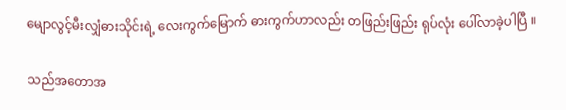မျောလွင့်မီးလျှံဓားသိုင်းရဲ့ လေးကွက်မြောက် ဓားကွက်ဟာလည်း တဖြည်းဖြည်း ရုပ်လုံး ပေါ်လာခဲ့ပါပြီ ။

သည်အတောအ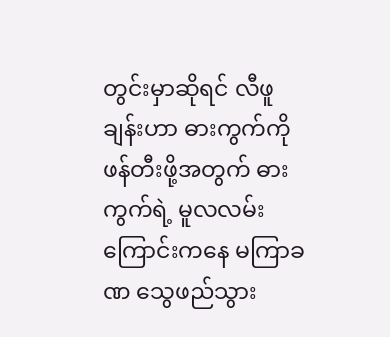တွင်းမှာဆိုရင် လီဖူချန်းဟာ ဓားကွက်ကို ဖန်တီးဖို့အတွက် ဓားကွက်ရဲ့ မူလလမ်းကြောင်းကနေ မကြာခဏ သွေဖည်သွား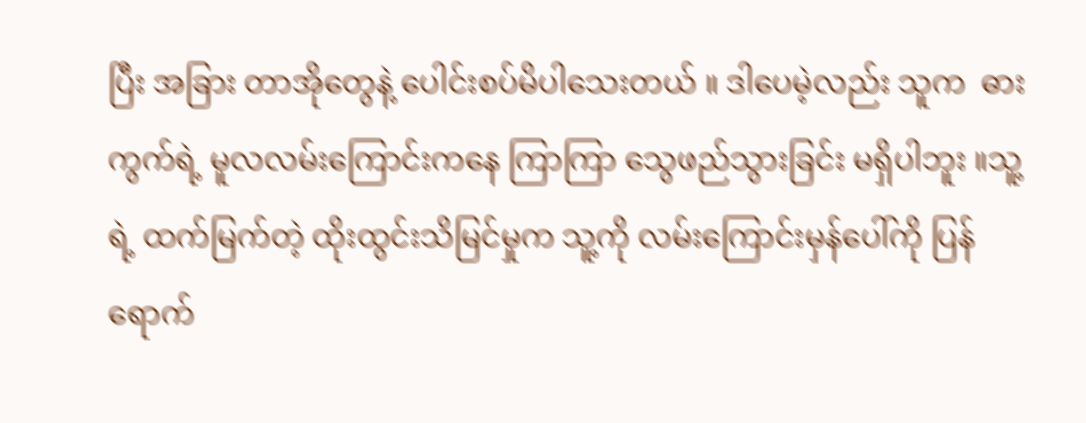ပြီး အခြား တာအိုတွေနဲ့ ပေါင်းစပ်မိပါသေးတယ် ။ ဒါပေမဲ့လည်း သူက  ဓားကွက်ရဲ့ မူလလမ်းကြောင်းကနေ ကြာကြာ သွေဖည်သွားခြင်း မရှိပါဘူး ။သူ့ရဲ့ ထက်မြက်တဲ့ ထိုးထွင်းသိမြင်မှုက သူ့ကို လမ်းကြောင်းမှန်ပေါ်ကို ပြန်ရောက်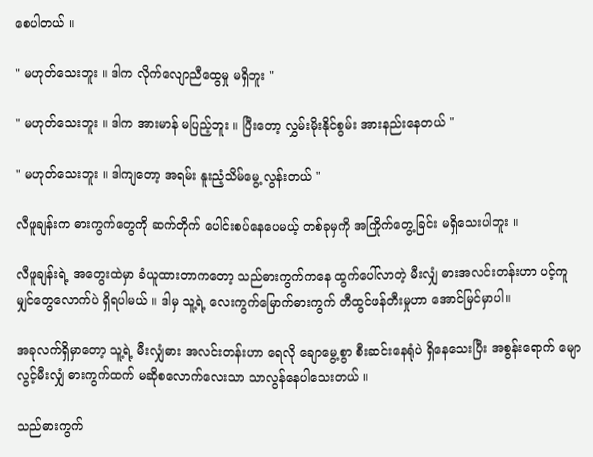စေပါတယ် ။

" မဟုတ်သေးဘူး ။ ဒါက လိုက်လျောညီထွေမှု မရှိဘူး "

" မဟုတ်သေးဘူး ။ ဒါက အားမာန် မပြည့်ဘူး ။ ပြီးတော့ လွှမ်းမိုးနိုင်စွမ်း အားနည်းနေတယ် "

" မဟုတ်သေးဘူး ။ ဒါကျတော့ အရမ်း နူးညံ့သိမ်မွေ့ လွန်းတယ် "

လီဖူချန်းက ဓားကွက်တွေကို ဆက်တိုက် ပေါင်းစပ်နေပေမယ့် တစ်ခုမှကို အကြိုက်တွေ့ခြင်း မရှိသေးပါဘူး ။

လီဖူချန်းရဲ့ အတွေးထဲမှာ ခံယူထားတာကတော့ သည်ဓားကွက်ကနေ ထွက်ပေါ်လာတဲ့ မီးလျှံ ဓားအလင်းတန်းဟာ ပင့်ကူမျှင်တွေလောက်ပဲ ရှိရပါမယ် ။ ဒါမှ သူ့ရဲ့ လေးကွက်မြောက်ဓားကွက် တီထွင်ဖန်တီးမှုဟာ အောင်မြင်မှာပါ။

အခုလက်ရှိမှာတော့ သူ့ရဲ့ မီးလျှံဓား အလင်းတန်းဟာ ရေလို ချောမွေ့စွာ စီးဆင်းနေရုံပဲ ရှိနေသေးပြီး အစွန်းရောက် မျောလွင့်မီးလျှံ ဓားကွက်ထက် မဆိုစလောက်လေးသာ သာလွန်နေပါသေးတယ် ။

သည်ဓားကွက်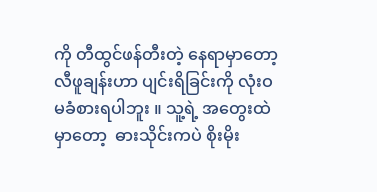ကို တီထွင်ဖန်တီးတဲ့ နေရာမှာတော့ လီဖူချန်းဟာ ပျင်းရိခြင်းကို လုံးဝ မခံစားရပါဘူး ။ သူ့ရဲ့ အတွေးထဲမှာတော့  ဓားသိုင်းကပဲ စိုးမိုး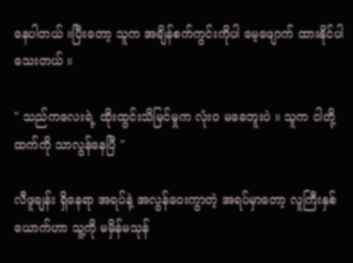နေပါတယ် ။ပြီးတော့ သူက အချိန်စက်ကွင်းကိုပါ မေ့ဖျောက် ထားနိုင်ပါသေးတယ် ။

" သည်ကလေးရဲ့ ထိုးထွင်းသိမြင်မှုက လုံးဝ မခေဘူးပဲ ။ သူက ငါတို့ထက်ကို သာလွန်နေပြီ "

လီဖူချန်း ရှိနေရာ အရပ်နဲ့ အလွန်ဝေးကွာတဲ့ အရပ်မှာတော့ လူကြီးနှစ်ယောက်ဟာ သူ့ကို မမှိန်မသုန်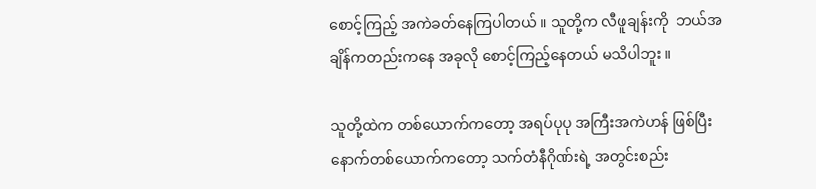စောင့်ကြည့် အကဲခတ်နေကြပါတယ် ။ သူတို့က လီဖူချန်းကို  ဘယ်အချိန်ကတည်းကနေ အခုလို စောင့်ကြည့်နေတယ် မသိပါဘူး ။

သူတို့ထဲက တစ်ယောက်ကတော့ အရပ်ပုပု အကြီးအကဲဟန် ဖြစ်ပြီး နောက်တစ်ယောက်ကတော့ သက်တံနီဂိုဏ်းရဲ့ အတွင်းစည်း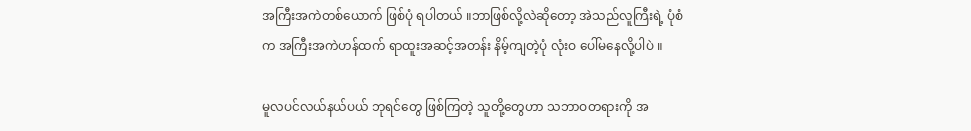အကြီးအကဲတစ်ယောက် ဖြစ်ပုံ ရပါတယ် ။ဘာဖြစ်လို့လဲဆိုတော့ အဲသည်လူကြီးရဲ့ ပုံစံက အကြီးအကဲဟန်ထက် ရာထူးအဆင့်အတန်း နိမ့်ကျတဲ့ပုံ လုံးဝ ပေါ်မနေလို့ပါပဲ ။

မူလပင်လယ်နယ်ပယ် ဘုရင်တွေ ဖြစ်ကြတဲ့ သူတို့တွေဟာ သဘာဝတရားကို အ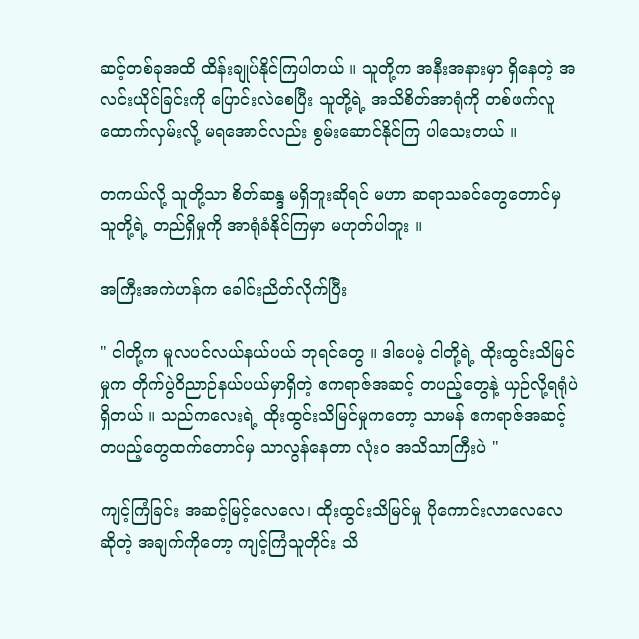ဆင့်တစ်ခုအထိ ထိန်းချုပ်နိုင်ကြပါတယ် ။ သူတို့က အနီးအနားမှာ ရှိနေတဲ့ အလင်းယိုင်ခြင်းကို ပြောင်းလဲစေပြီး သူတို့ရဲ့ အသိစိတ်အာရုံကို တစ်ဖက်လူ ထောက်လှမ်းလို့ မရအောင်လည်း စွမ်းဆောင်နိုင်ကြ ပါသေးတယ် ။

တကယ်လို့ သူတို့သာ စိတ်ဆန္ဒ မရှိဘူးဆိုရင် မဟာ ဆရာသခင်တွေတောင်မှ သူတို့ရဲ့ တည်ရှိမှုကို အာရုံခံနိုင်ကြမှာ မဟုတ်ပါဘူး ။

အကြီးအကဲဟန်က ခေါင်းညိတ်လိုက်ပြီး

" ငါတို့က မူလပင်လယ်နယ်ပယ် ဘုရင်တွေ ။ ဒါပေမဲ့ ငါတို့ရဲ့ ထိုးထွင်းသိမြင်မှုက တိုက်ပွဲဝိညာဉ်နယ်ပယ်မှာရှိတဲ့ ဧကရာဇ်အဆင့် တပည့်တွေနဲ့ ယှဉ်လို့ရရုံပဲ ရှိတယ် ။ သည်ကလေးရဲ့ ထိုးထွင်းသိမြင်မှုကတော့ သာမန် ဧကရာဇ်အဆင့် တပည့်တွေထက်တောင်မှ သာလွန်နေတာ လုံးဝ အသိသာကြီးပဲ "

ကျင့်ကြံခြင်း အဆင့်မြင့်လေလေ၊ ထိုးထွင်းသိမြင်မှု ပိုကောင်းလာလေလေ ဆိုတဲ့ အချက်ကိုတော့ ကျင့်ကြံသူတိုင်း သိ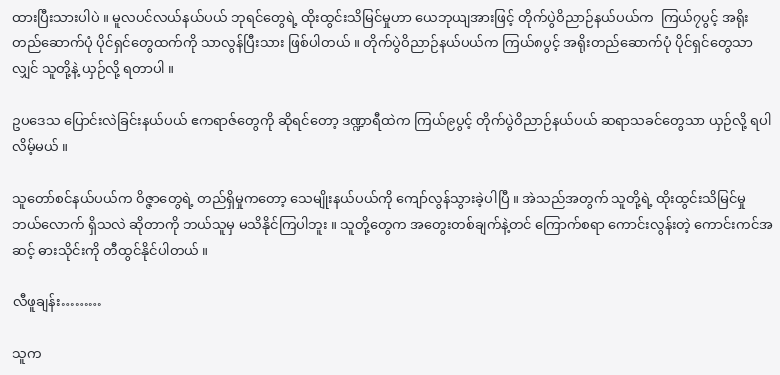ထားပြီးသားပါပဲ ။ မူလပင်လယ်နယ်ပယ် ဘုရင်တွေရဲ့ ထိုးထွင်းသိမြင်မှုဟာ ယေဘုယျအားဖြင့် တိုက်ပွဲဝိညာဉ်နယ်ပယ်က  ကြယ်၇ပွင့် အရိုးတည်ဆောက်ပုံ ပိုင်ရှင်တွေထက်ကို သာလွန်ပြီးသား ဖြစ်ပါတယ် ။ တိုက်ပွဲဝိညာဉ်နယ်ပယ်က ကြယ်၈ပွင့် အရိုးတည်ဆောက်ပုံ ပိုင်ရှင်တွေသာလျှင် သူတို့နဲ့ ယှဉ်လို့ ရတာပါ ။

ဥပဒေသ ပြောင်းလဲခြင်းနယ်ပယ် ဧကရာဇ်တွေကို ဆိုရင်တော့ ဒဏ္ဍာရီထဲက ကြယ်၉ပွင့် တိုက်ပွဲဝိညာဉ်နယ်ပယ် ဆရာသခင်တွေသာ ယှဉ်လို့ ရပါလိမ့်မယ် ။

သူတော်စင်နယ်ပယ်က ဝိဇ္ဇာတွေရဲ့ တည်ရှိမှုကတော့ သေမျိုးနယ်ပယ်ကို ကျော်လွန်သွားခဲ့ပါပြီ ။ အဲသည်အတွက် သူတို့ရဲ့ ထိုးထွင်းသိမြင်မှု ဘယ်လောက် ရှိသလဲ ဆိုတာကို ဘယ်သူမှ မသိနိုင်ကြပါဘူး ။ သူတို့တွေက အတွေးတစ်ချက်နဲ့တင် ကြောက်စရာ ကောင်းလွန်းတဲ့ ကောင်းကင်အဆင့် ဓားသိုင်းကို တီထွင်နိုင်ပါတယ် ။

လီဖူချန်း………

သူက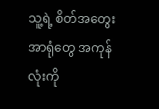သူ့ရဲ့ စိတ်အတွေး အာရုံတွေ အကုန်လုံးကို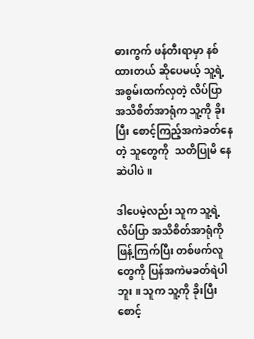ဓားကွက် ဖန်တီးရာမှာ နစ်ထားတယ် ဆိုပေမယ့် သူ့ရဲ့ အစွမ်းထက်လှတဲ့ လိပ်ပြာ အသိစိတ်အာရုံက သူ့ကို ခိုးပြီး စောင့်ကြည့်အကဲခတ်နေတဲ့ သူတွေကို  သတိပြုမိ နေဆဲပါပဲ ။

ဒါပေမဲ့လည်း သူက သူ့ရဲ့ လိပ်ပြာ အသိစိတ်အာရုံကို ဖြန့်ကြက်ပြီး တစ်ဖက်လူတွေကို ပြန်အကဲမခတ်ရဲပါဘူး ။ သူက သူ့ကို ခိုးပြီး စောင့်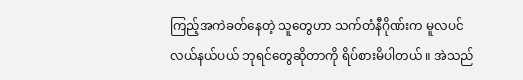ကြည့်အကဲခတ်နေတဲ့ သူတွေဟာ သက်တံနီဂိုဏ်းက မူလပင်လယ်နယ်ပယ် ဘုရင်တွေဆိုတာကို ရိပ်စားမိပါတယ် ။ အဲသည်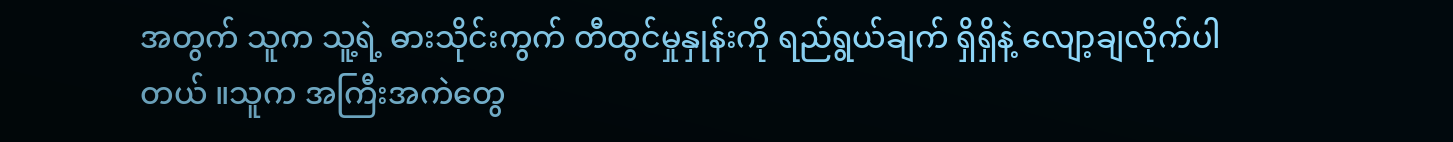အတွက် သူက သူ့ရဲ့ ဓားသိုင်းကွက် တီထွင်မှုနှုန်းကို ရည်ရွယ်ချက် ရှိရှိနဲ့ လျော့ချလိုက်ပါတယ် ။သူက အကြီးအကဲတွေ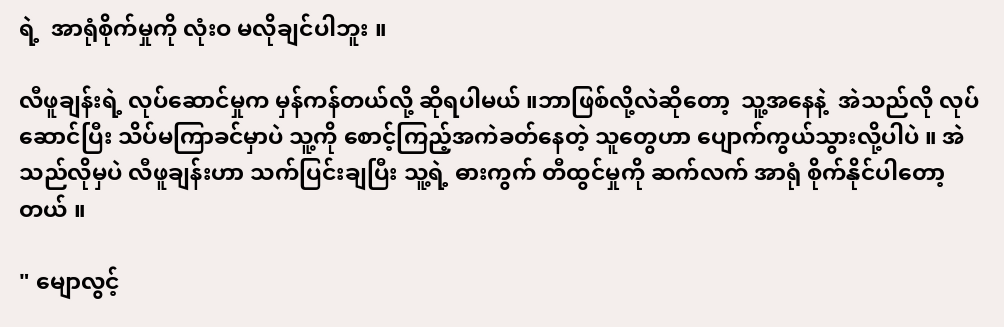ရဲ့  အာရုံစိုက်မှုကို လုံးဝ မလိုချင်ပါဘူး ။

လီဖူချန်းရဲ့ လုပ်ဆောင်မှုက မှန်ကန်တယ်လို့ ဆိုရပါမယ် ။ဘာဖြစ်လို့လဲဆိုတော့  သူ့အနေနဲ့  အဲသည်လို လုပ်ဆောင်ပြီး သိပ်မကြာခင်မှာပဲ သူ့ကို စောင့်ကြည့်အကဲခတ်နေတဲ့ သူတွေဟာ ပျောက်ကွယ်သွားလို့ပါပဲ ။ အဲသည်လိုမှပဲ လီဖူချန်းဟာ သက်ပြင်းချပြီး သူ့ရဲ့ ဓားကွက် တီထွင်မှုကို ဆက်လက် အာရုံ စိုက်နိုင်ပါတော့တယ် ။

" မျောလွင့်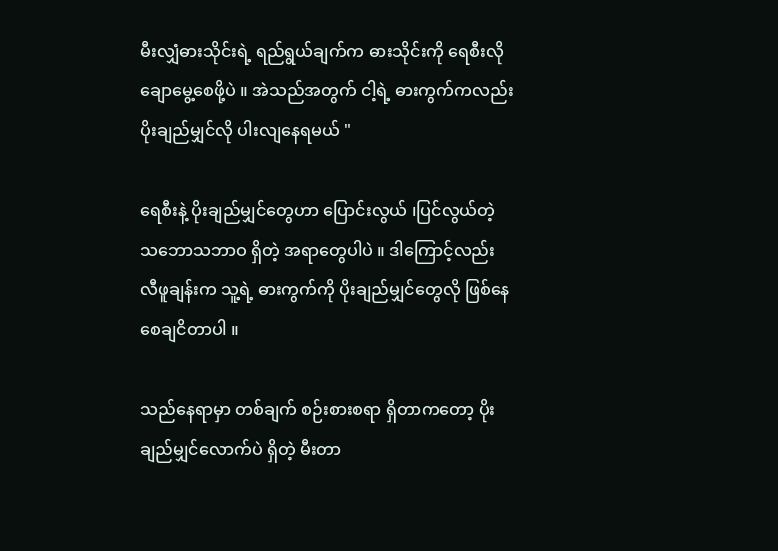မီးလျှံဓားသိုင်းရဲ့ ရည်ရွယ်ချက်က ဓားသိုင်းကို ရေစီးလို ချောမွေ့စေဖို့ပဲ ။ အဲသည်အတွက် ငါ့ရဲ့ ဓားကွက်ကလည်း ပိုးချည်မျှင်လို ပါးလျနေရမယ် "

ရေစီးနဲ့ ပိုးချည်မျှင်တွေဟာ ပြောင်းလွယ် ၊ပြင်လွယ်တဲ့ သဘောသဘာဝ ရှိတဲ့ အရာတွေပါပဲ ။ ဒါကြောင့်လည်း လီဖူချန်းက သူ့ရဲ့ ဓားကွက်ကို ပိုးချည်မျှင်တွေလို ဖြစ်နေစေချငိတာပါ ။

သည်နေရာမှာ တစ်ချက် စဉ်းစားစရာ ရှိတာကတော့ ပိုးချည်မျှင်လောက်ပဲ ရှိတဲ့ မီးတာ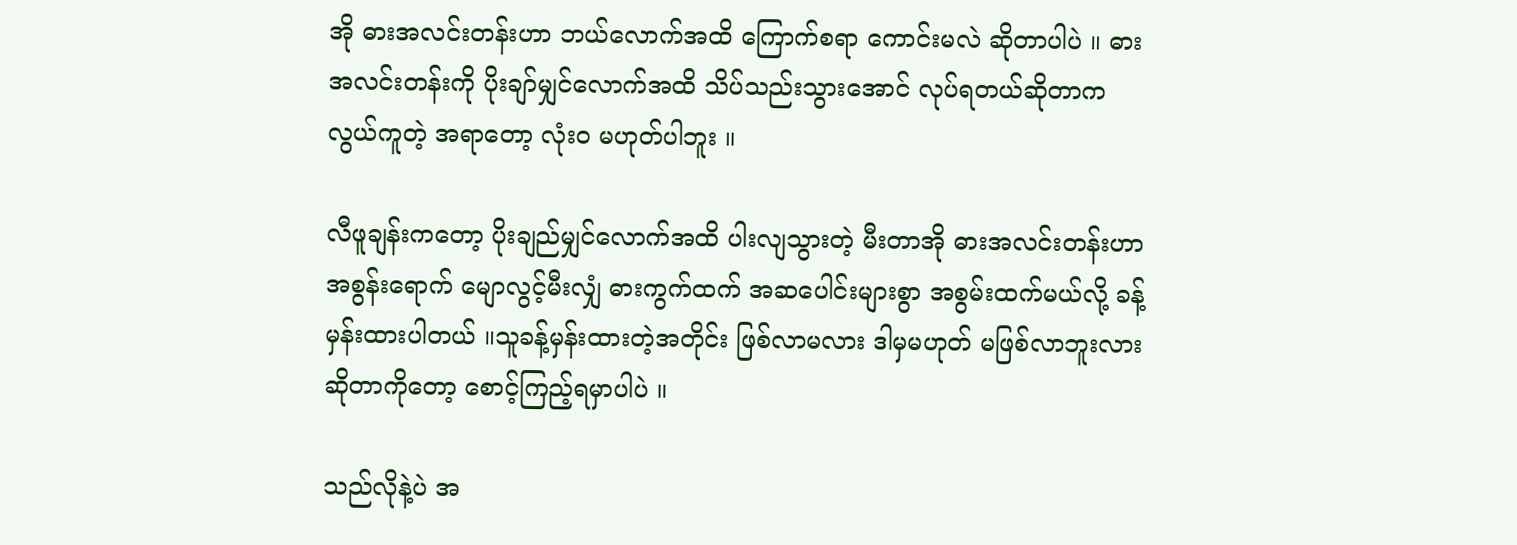အို ဓားအလင်းတန်းဟာ ဘယ်လောက်အထိ ကြောက်စရာ ကောင်းမလဲ ဆိုတာပါပဲ ။ ဓားအလင်းတန်းကို ပိုးချာ်မျှင်လောက်အထိ သိပ်သည်းသွားအောင် လုပ်ရတယ်ဆိုတာက လွယ်ကူတဲ့ အရာတော့ လုံးဝ မဟုတ်ပါဘူး ။

လီဖူချန်းကတော့ ပိုးချည်မျှင်လောက်အထိ ပါးလျသွားတဲ့ မီးတာအို ဓားအလင်းတန်းဟာ အစွန်းရောက် မျောလွင့်မီးလျှံ ဓားကွက်ထက် အဆပေါင်းများစွာ အစွမ်းထက်မယ်လို့ ခန့်မှန်းထားပါတယ် ။သူခန့်မှန်းထားတဲ့အတိုင်း ဖြစ်လာမလား ဒါမှမဟုတ် မဖြစ်လာဘူးလား ဆိုတာကိုတော့ စောင့်ကြည့်ရမှာပါပဲ ။

သည်လိုနဲ့ပဲ အ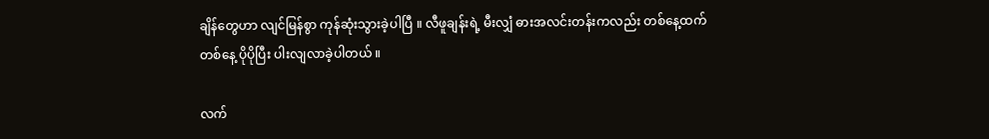ချိန်တွေဟာ လျင်မြန်စွာ ကုန်ဆုံးသွားခဲ့ပါပြီ ။ လီဖူချန်းရဲ့ မီးလျှံ ဓားအလင်းတန်းကလည်း တစ်နေ့ထက်တစ်နေ့ ပိုပိုပြီး ပါးလျလာခဲ့ပါတယ် ။

လက်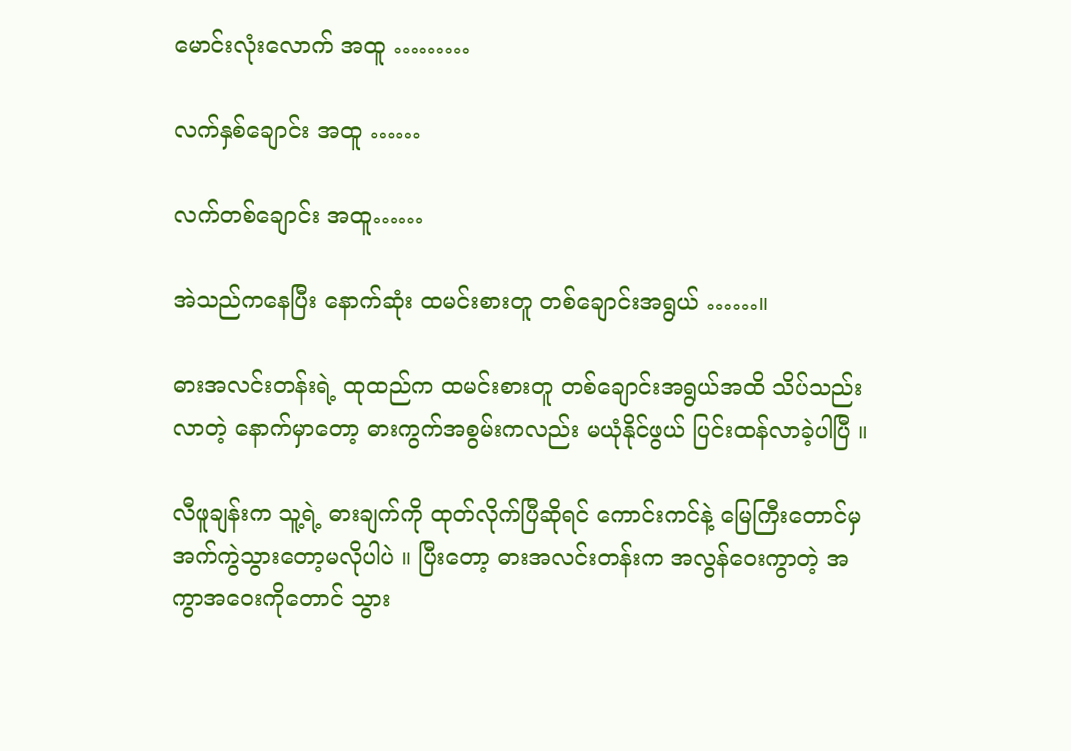မောင်းလုံးလောက် အထူ ………

လက်နှစ်ချောင်း အထူ ……

လက်တစ်ချောင်း အထူ……

အဲသည်ကနေပြီး နောက်ဆုံး ထမင်းစားတူ တစ်ချောင်းအရွယ် ……။

ဓားအလင်းတန်းရဲ့ ထုထည်က ထမင်းစားတူ တစ်ချောင်းအရွယ်အထိ သိပ်သည်းလာတဲ့ နောက်မှာတော့ ဓားကွက်အစွမ်းကလည်း မယုံနိုင်ဖွယ် ပြင်းထန်လာခဲ့ပါပြီ ။

လီဖူချန်းက သူ့ရဲ့ ဓားချက်ကို ထုတ်လိုက်ပြီဆိုရင် ကောင်းကင်နဲ့ မြေကြီးတောင်မှ အက်ကွဲသွားတော့မလိုပါပဲ ။ ပြီးတော့ ဓားအလင်းတန်းက အလွန်ဝေးကွာတဲ့ အကွာအဝေးကိုတောင် သွား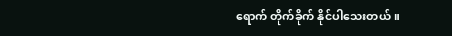ရောက် တိုက်ခိုက် နိုင်ပါသေးတယ် ။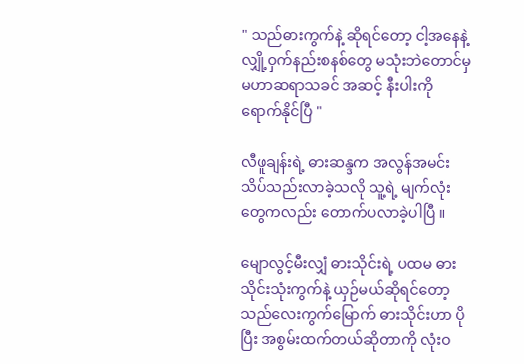" သည်ဓားကွက်နဲ့ ဆိုရင်တော့ ငါ့အနေနဲ့ လျှို့ဝှက်နည်းစနစ်တွေ မသုံးဘဲတောင်မှ မဟာဆရာသခင် အဆင့် နီးပါးကို ရောက်နိုင်ပြီ "

လီဖူချန်းရဲ့ ဓားဆန္ဒက အလွန်အမင်း သိပ်သည်းလာခဲ့သလို သူ့ရဲ့ မျက်လုံးတွေကလည်း တောက်ပလာခဲ့ပါပြီ ။

မျောလွင့်မီးလျှံ ဓားသိုင်းရဲ့ ပထမ ဓားသိုင်းသုံးကွက်နဲ့ ယှဉ်မယ်ဆိုရင်တော့ သည်လေးကွက်မြောက် ဓားသိုင်းဟာ ပိုပြီး အစွမ်းထက်တယ်ဆိုတာကို လုံးဝ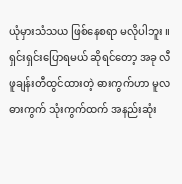ယုံမှားသံသယ ဖြစ်နေစရာ မလိုပါဘူး ။ ရှင်းရှင်းပြောရမယ် ဆိုရင်တော့ အခု လီဖူချန်းတီထွင်ထားတဲ့ ဓားကွက်ဟာ မူလဓားကွက် သုံးကွက်ထက် အနည်းဆုံး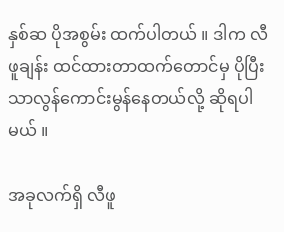နှစ်ဆ ပိုအစွမ်း ထက်ပါတယ် ။ ဒါက လီဖူချန်း ထင်ထားတာထက်တောင်မှ ပိုပြီး သာလွန်ကောင်းမွန်နေတယ်လို့ ဆိုရပါမယ် ။

အခုလက်ရှိ လီဖူ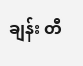ချန်း တီ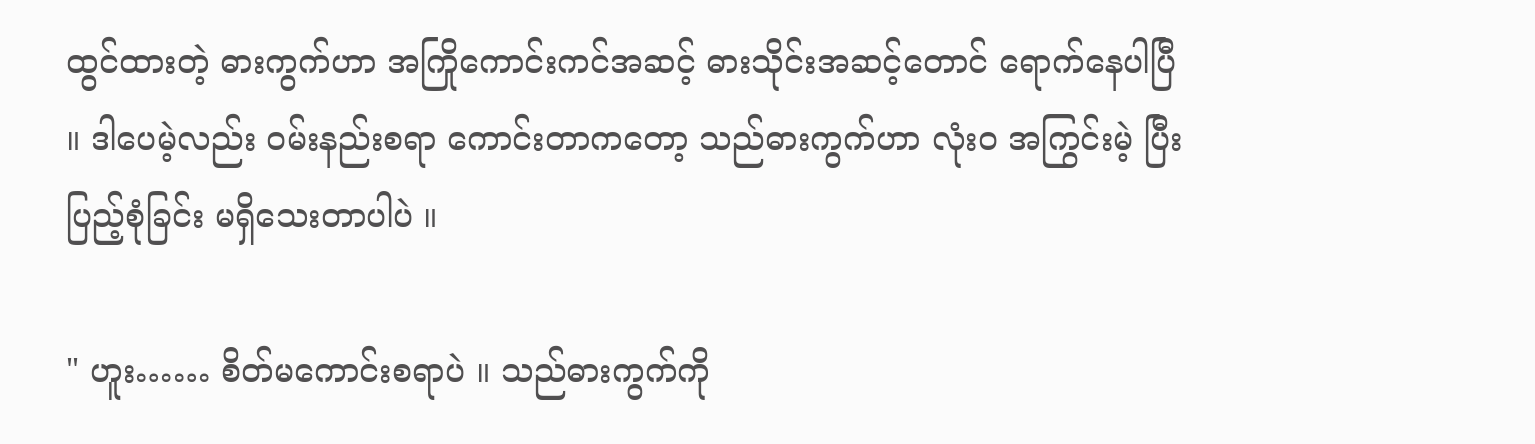ထွင်ထားတဲ့ ဓားကွက်ဟာ အကြိုကောင်းကင်အဆင့် ဓားသိုင်းအဆင့်တောင် ရောက်နေပါပြီ ။ ဒါပေမဲ့လည်း ဝမ်းနည်းစရာ ကောင်းတာကတော့ သည်ဓားကွက်ဟာ လုံးဝ အကြွင်းမဲ့ ပြီးပြည့်စုံခြင်း မရှိသေးတာပါပဲ ။

" ဟူး…… စိတ်မကောင်းစရာပဲ ။ သည်ဓားကွက်ကို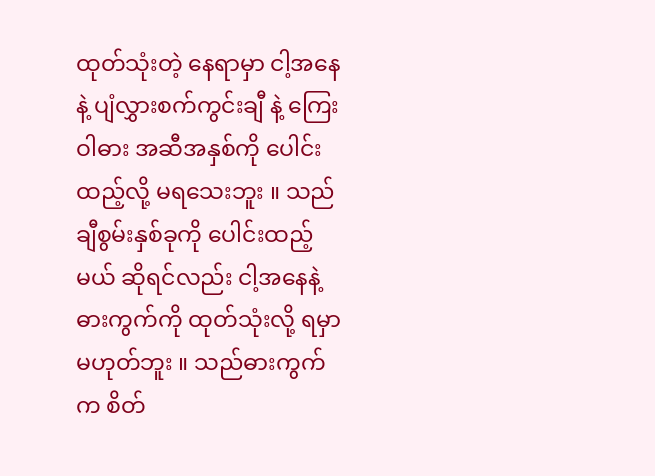ထုတ်သုံးတဲ့ နေရာမှာ ငါ့အနေနဲ့ ပျံလွှားစက်ကွင်းချီ နဲ့ ကြေးဝါဓား အဆီအနှစ်ကို ပေါင်းထည့်လို့ မရသေးဘူး ။ သည်ချီစွမ်းနှစ်ခုကို ပေါင်းထည့်မယ် ဆိုရင်လည်း ငါ့အနေနဲ့ ဓားကွက်ကို ထုတ်သုံးလို့ ရမှာ မဟုတ်ဘူး ။ သည်ဓားကွက်က စိတ်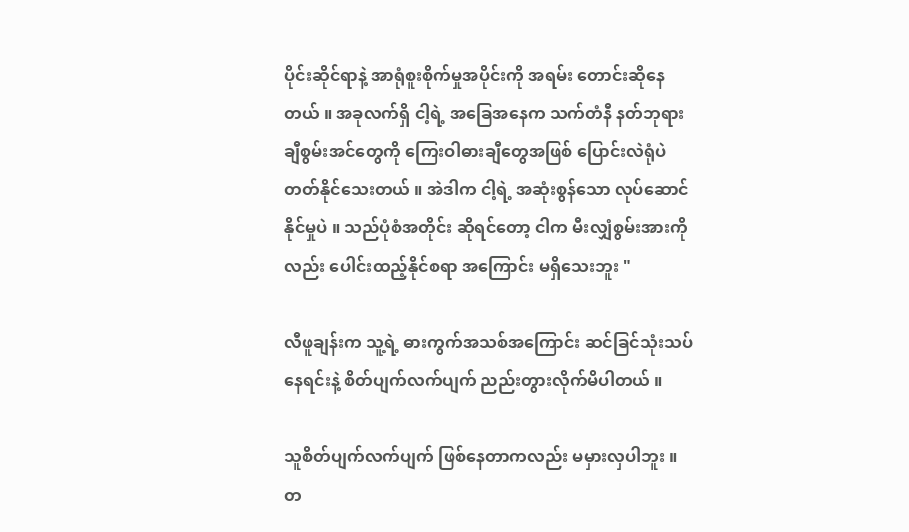ပိုင်းဆိုင်ရာနဲ့ အာရုံစူးစိုက်မှုအပိုင်းကို အရမ်း တောင်းဆိုနေတယ် ။ အခုလက်ရှိ ငါ့ရဲ့ အခြေအနေက သက်တံနီ နတ်ဘုရား ချီစွမ်းအင်တွေကို ကြေးဝါဓားချီတွေအဖြစ် ပြောင်းလဲရုံပဲ တတ်နိုင်သေးတယ် ။ အဲဒါက ငါ့ရဲ့ အဆုံးစွန်သော လုပ်ဆောင်နိုင်မှုပဲ ။ သည်ပုံစံအတိုင်း ဆိုရင်တော့ ငါက မီးလျှံစွမ်းအားကိုလည်း ပေါင်းထည့်နိုင်စရာ အကြောင်း မရှိသေးဘူး "

လီဖူချန်းက သူ့ရဲ့ ဓားကွက်အသစ်အကြောင်း ဆင်ခြင်သုံးသပ်နေရင်းနဲ့ စိတ်ပျက်လက်ပျက် ညည်းတွားလိုက်မိပါတယ် ။

သူစိတ်ပျက်လက်ပျက် ဖြစ်နေတာကလည်း မမှားလှပါဘူး ။ တ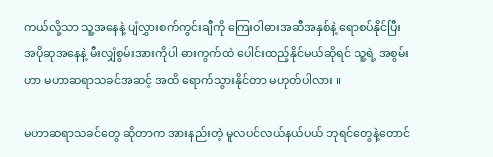ကယ်လို့သာ သူ့အနေနဲ့ ပျံလွှားစက်ကွင်းချီကို ကြေးဝါဓားအဆီအနှစ်နဲ့ ရောစပ်နိုင်ပြီး အပိုဆုအနေနဲ့ မီးလျှံစွမ်းအားကိုပါ ဓားကွက်ထဲ ပေါင်းထည့်နိုင်မယ်ဆိုရင် သူ့ရဲ့ အစွမ်းဟာ မဟာဆရာသခင်အဆင့် အထိ ရောက်သွားနိုင်တာ မဟုတ်ပါလား ။

မဟာဆရာသခင်တွေ ဆိုတာက အားနည်းတဲ့ မူလပင်လယ်နယ်ပယ် ဘုရင်တွေနဲ့တောင်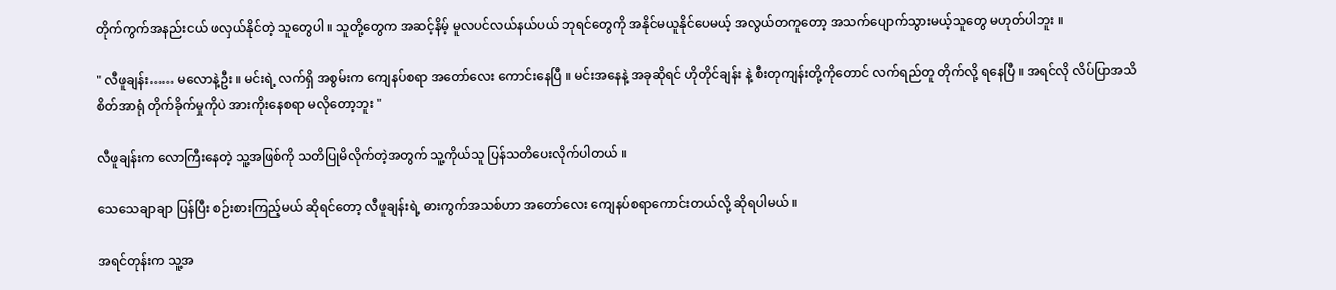တိုက်ကွက်အနည်းငယ် ဖလှယ်နိုင်တဲ့ သူတွေပါ ။ သူတို့တွေက အဆင့်နိမ့် မူလပင်လယ်နယ်ပယ် ဘုရင်တွေကို အနိုင်မယူနိုင်ပေမယ့် အလွယ်တကူတော့ အသက်ပျောက်သွားမယ့်သူတွေ မဟုတ်ပါဘူး ။

" လီဖူချန်း…… မလောနဲ့ဦး ။ မင်းရဲ့ လက်ရှိ အစွမ်းက ကျေနပ်စရာ အတော်လေး ကောင်းနေပြီ ။ မင်းအနေနဲ့ အခုဆိုရင် ဟိုတိုင်ချန်း နဲ့ စီးတုကျန်းတို့ကိုတောင် လက်ရည်တူ တိုက်လို့ ရနေပြီ ။ အရင်လို လိပ်ပြာအသိစိတ်အာရုံ တိုက်ခိုက်မှုကိုပဲ အားကိုးနေစရာ မလိုတော့ဘူး "

လီဖူချန်းက လောကြီးနေတဲ့ သူ့အဖြစ်ကို သတိပြုမိလိုက်တဲ့အတွက် သူ့ကိုယ်သူ ပြန်သတိပေးလိုက်ပါတယ် ။

သေသေချာချာ ပြန်ပြီး စဉ်းစားကြည့်မယ် ဆိုရင်တော့ လီဖူချန်းရဲ့ ဓားကွက်အသစ်ဟာ အတော်လေး ကျေနပ်စရာကောင်းတယ်လို့ ဆိုရပါမယ် ။

အရင်တုန်းက သူ့အ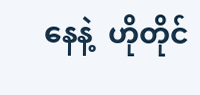နေနဲ့  ဟိုတိုင်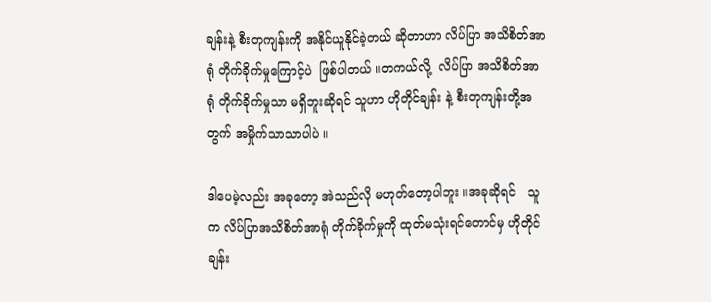ချန်းနဲ့ စီးတုကျန်းကို အနိုင်ယူနိုင်ခဲ့တယ် ဆိုတာဟာ လိပ်ပြာ အသိစိတ်အာရုံ တိုက်ခိုက်မှုကြောင့်ပဲ  ဖြစ်ပါတယ် ။တကယ်လို့  လိပ်ပြာ အသိစိတ်အာရုံ တိုက်ခိုက်မှုသာ မရှိဘူးဆိုရင် သူဟာ ဟိုတိုင်ချန်း နဲ့ စီးတုကျန်းတို့အတွက် အမှိုက်သာသာပါပဲ ။

ဒါပေမဲ့လည်း အခုတော့ အဲသည်လို မဟုတ်တော့ပါဘူး ။အခုဆိုရင်   သူက လိပ်ပြာအသိစိတ်အာရုံ တိုက်ခိုက်မှုကို ထုတ်မသုံးရင်တောင်မှ ဟိုတိုင်ချန်း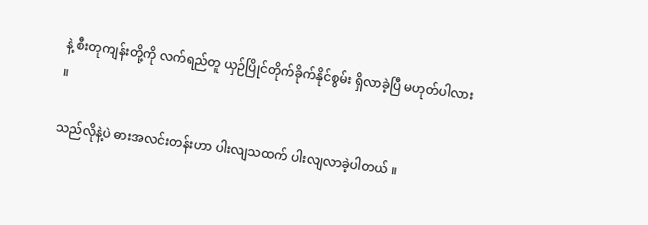နဲ့ စီးတုကျန်းတို့ကို လက်ရည်တူ ယှဉ်ပြိုင်တိုက်ခိုက်နိုင်စွမ်း ရှိလာခဲ့ပြီ မဟုတ်ပါလား ။

သည်လိုနဲ့ပဲ ဓားအလင်းတန်းဟာ ပါးလျသထက် ပါးလျလာခဲ့ပါတယ် ။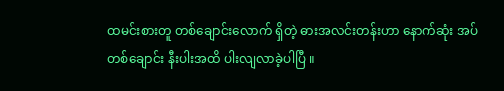ထမင်းစားတူ တစ်ချောင်းလောက် ရှိတဲ့ ဓားအလင်းတန်းဟာ နောက်ဆုံး အပ်တစ်ချောင်း နီးပါးအထိ ပါးလျလာခဲ့ပါပြီ ။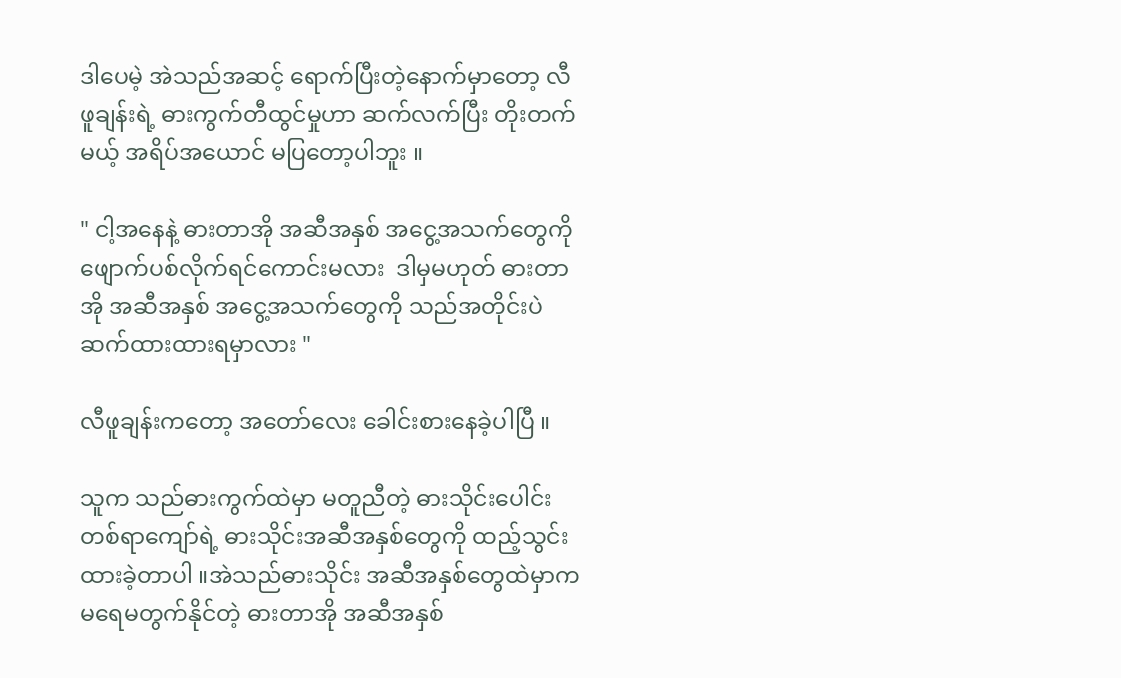ဒါပေမဲ့ အဲသည်အဆင့် ရောက်ပြီးတဲ့နောက်မှာတော့ လီဖူချန်းရဲ့ ဓားကွက်တီထွင်မှုဟာ ဆက်လက်ပြီး တိုးတက်မယ့် အရိပ်အယောင် မပြတော့ပါဘူး ။

" ငါ့အနေနဲ့ ဓားတာအို အဆီအနှစ် အငွေ့အသက်တွေကို ဖျောက်ပစ်လိုက်ရင်ကောင်းမလား  ဒါမှမဟုတ် ဓားတာအို အဆီအနှစ် အငွေ့အသက်တွေကို သည်အတိုင်းပဲ ဆက်ထားထားရမှာလား "

လီဖူချန်းကတော့ အတော်လေး ခေါင်းစားနေခဲ့ပါပြီ ။

သူက သည်ဓားကွက်ထဲမှာ မတူညီတဲ့ ဓားသိုင်းပေါင်း တစ်ရာကျော်ရဲ့ ဓားသိုင်းအဆီအနှစ်တွေကို ထည့်သွင်းထားခဲ့တာပါ ။အဲသည်ဓားသိုင်း အဆီအနှစ်တွေထဲမှာက မရေမတွက်နိုင်တဲ့ ဓားတာအို အဆီအနှစ်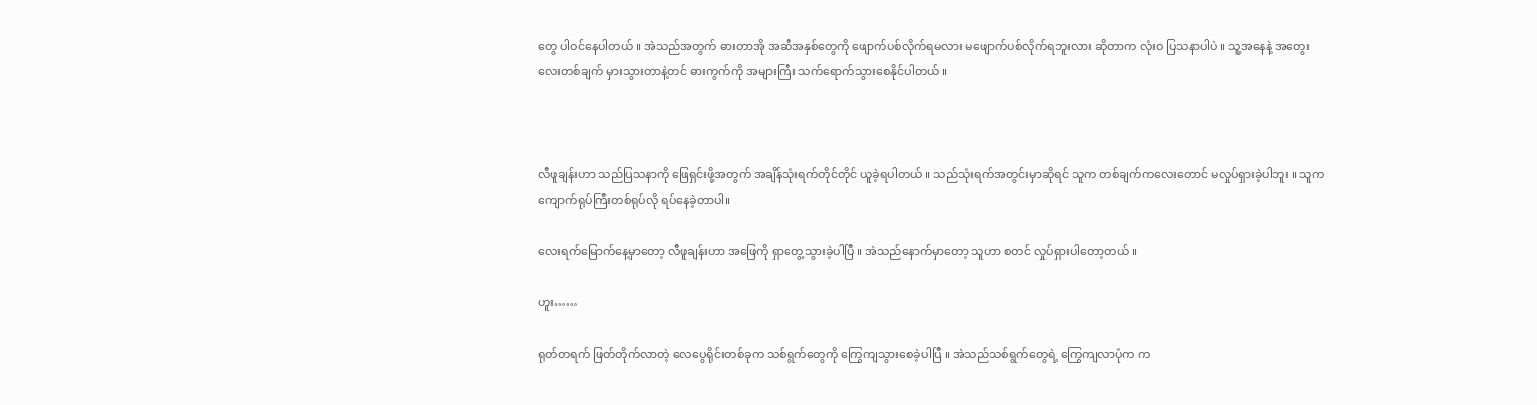တွေ ပါဝင်နေပါတယ် ။ အဲသည်အတွက် ဓားတာအို အဆီအနှစ်တွေကို ဖျောက်ပစ်လိုက်ရမလား မဖျောက်ပစ်လိုက်ရဘူးလား ဆိုတာက လုံးဝ ပြသနာပါပဲ ။ သူ့အနေနဲ့ အတွေးလေးတစ်ချက် မှားသွားတာနဲ့တင် ဓားကွက်ကို အများကြီး သက်ရောက်သွားစေနိုင်ပါတယ် ။



လီဖူချန်းဟာ သည်ပြသနာကို ဖြေရှင်းဖို့အတွက် အချိန်သုံးရက်တိုင်တိုင် ယူခဲ့ရပါတယ် ။ သည်သုံးရက်အတွင်းမှာဆိုရင် သူက တစ်ချက်ကလေးတောင် မလှုပ်ရှားခဲ့ပါဘူး ။ သူက ကျောက်ရုပ်ကြီးတစ်ရုပ်လို ရပ်နေခဲ့တာပါ။

လေးရက်မြောက်နေ့မှာတော့ လီဖူချန်းဟာ အဖြေကို ရှာတွေ့သွားခဲ့ပါပြီ ။ အဲသည်နောက်မှာတော့ သူဟာ စတင် လှုပ်ရှားပါတော့တယ် ။

ဟူး……

ရုတ်တရက် ဖြတ်တိုက်လာတဲ့ လေပွေရိုင်းတစ်ခုက သစ်ရွက်တွေကို ကြွေကျသွားစေခဲ့ပါပြီ ။ အဲသည်သစ်ရွက်တွေရဲ့ ကြွေကျလာပုံက က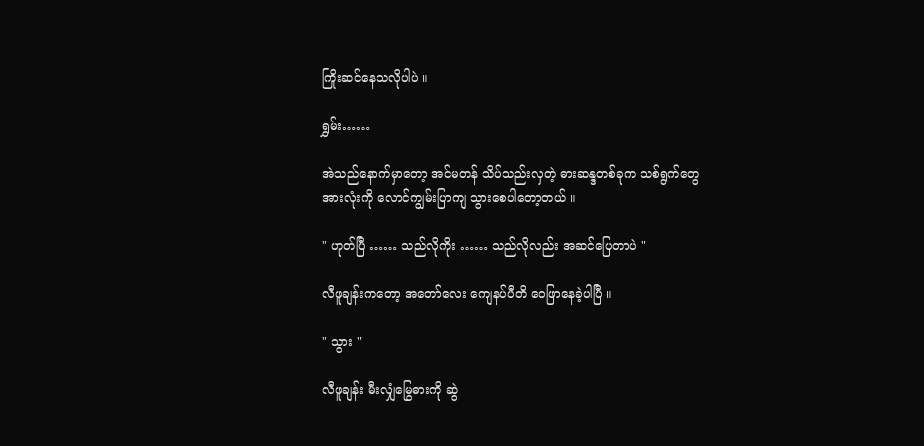ကြိုးဆင်နေသလိုပါပဲ ။

ရွှမ်း……

အဲသည်နောက်မှာတော့ အင်မတန် သိပ်သည်းလှတဲ့ ဓားဆန္ဒတစ်ခုက သစ်ရွက်တွေ အားလုံးကို လောင်ကျွမ်းပြာကျ သွားစေပါတော့တယ် ။

" ဟုတ်ပြီ …… သည်လိုကိုး …… သည်လိုလည်း အဆင်ပြေတာပဲ "

လီဖူချန်းကတော့ အတော်လေး ကျေနပ်ပီတိ ဝေဖြာနေခဲ့ပါပြီ ။

" သွား "

လီဖူချန်း မီးလျှံမြွေဓားကို ဆွဲ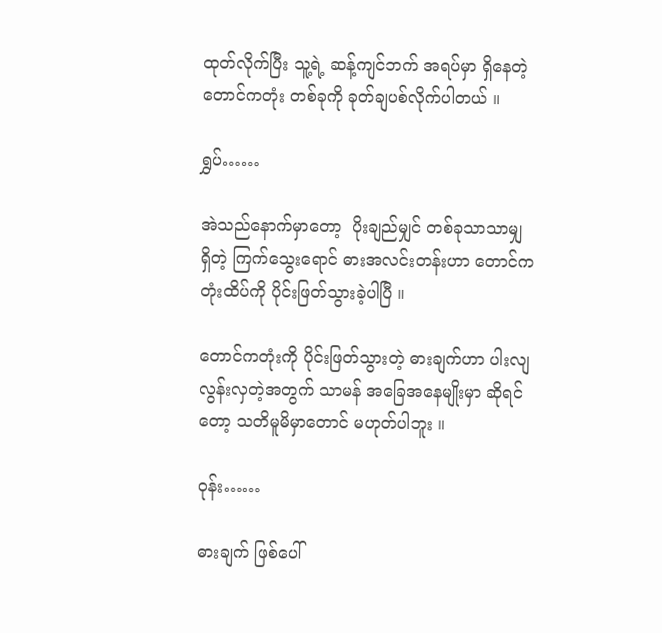ထုတ်လိုက်ပြီး သူ့ရဲ့ ဆန့်ကျင်ဘက် အရပ်မှာ ရှိနေတဲ့ တောင်ကတုံး တစ်ခုကို ခုတ်ချပစ်လိုက်ပါတယ် ။

ရွှပ်……

အဲသည်နောက်မှာတော့  ပိုးချည်မျှင် တစ်ခုသာသာမျှ ရှိတဲ့ ကြက်သွေးရောင် ဓားအလင်းတန်းဟာ တောင်ကတုံးထိပ်ကို ပိုင်းဖြတ်သွားခဲ့ပါပြီ ။

တောင်ကတုံးကို ပိုင်းဖြတ်သွားတဲ့ ဓားချက်ဟာ ပါးလျလွန်းလှတဲ့အတွက် သာမန် အခြေအနေမျိုးမှာ ဆိုရင်တော့ သတိမူမိမှာတောင် မဟုတ်ပါဘူး ။

ဝုန်း……

ဓားချက် ဖြစ်ပေါ်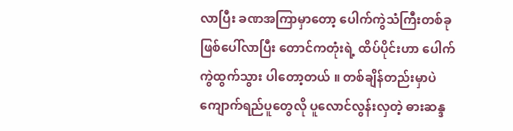လာပြီး ခဏအကြာမှာတော့ ပေါက်ကွဲသံကြီးတစ်ခု ဖြစ်ပေါ်လာပြီး တောင်ကတုံးရဲ့ ထိပ်ပိုင်းဟာ ပေါက်ကွဲထွက်သွား ပါတော့တယ် ။ တစ်ချိန်တည်းမှာပဲ ကျောက်ရည်ပူတွေလို ပူလောင်လွန်းလှတဲ့ ဓားဆန္ဒ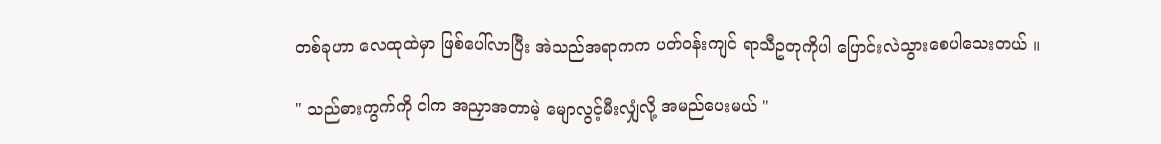တစ်ခုဟာ လေထုထဲမှာ ဖြစ်ပေါ်လာပြီး အဲသည်အရာကက ပတ်ဝန်းကျင် ရာသီဥတုကိုပါ ပြောင်းလဲသွားစေပါသေးတယ် ။

" သည်ဓားကွက်ကို ငါက အညှာအတာမဲ့ မျောလွင့်မီးလျှံလို့ အမည်ပေးမယ် "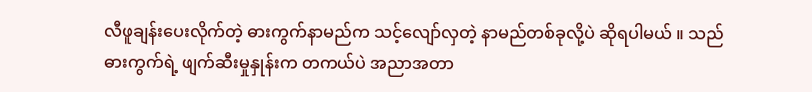လီဖူချန်းပေးလိုက်တဲ့ ဓားကွက်နာမည်က သင့်လျော်လှတဲ့ နာမည်တစ်ခုလို့ပဲ ဆိုရပါမယ် ။ သည်ဓားကွက်ရဲ့ ဖျက်ဆီးမှုနှုန်းက တကယ်ပဲ အညာအတာ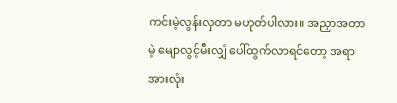ကင်းမဲ့လွန်းလှတာ မဟုတ်ပါလား။ အညှာအတာမဲ့ မျောလွင့်မီးလျှံ ပေါ်ထွက်လာရင်တော့ အရာအားလုံး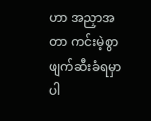ဟာ အညှာအတာ ကင်းမဲ့စွာ ဖျက်ဆီးခံရမှာပါ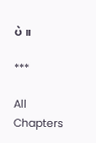ပဲ ။

***

All Chapters